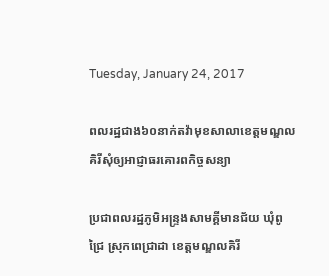Tuesday, January 24, 2017

ពលរដ្ឋជាង៦០នាក់តវ៉ាមុខសាលាខេត្តមណ្ឌលគិរីសុំឲ្យអាជ្ញាធរគោរពកិច្ចសន្យា

ប្រជាពលរដ្ឋភូមិអន្ទ្រងសាមគ្គីមានជ័យ ឃុំពូជ្រៃ ស្រុកពេជ្រាដា ខេត្តមណ្ឌលគិរី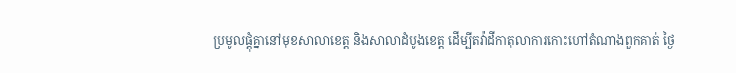ប្រមូលផ្តុំគ្នានៅមុខសាលាខេត្ត និងសាលាដំបូងខេត្ត ដើម្បីតវ៉ាដីកាតុលាការកោះហៅតំណាងពួកគាត់ ថ្ងៃ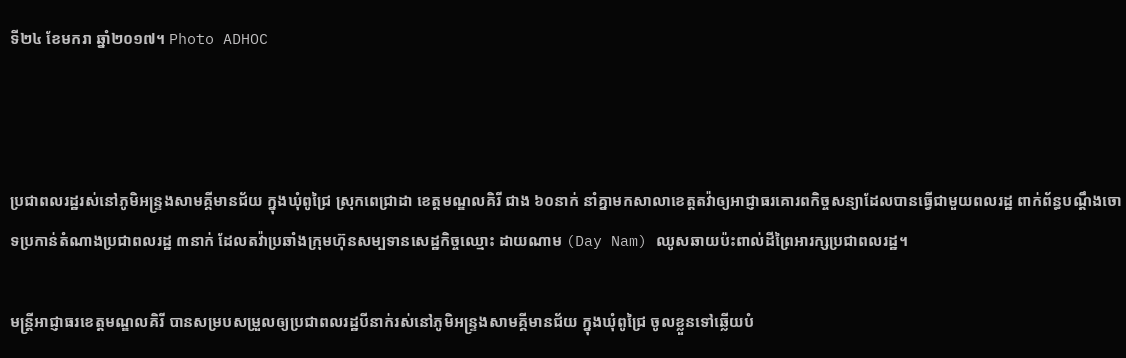ទី២៤ ខែមករា ឆ្នាំ២០១៧។ Photo ADHOC



ប្រជាពលរដ្ឋរស់នៅភូមិអន្ទ្រងសាមគ្គីមានជ័យ ក្នុងឃុំពូជ្រៃ ស្រុកពេជ្រាដា ខេត្តមណ្ឌលគិរី ជាង ៦០នាក់ នាំគ្នាមកសាលាខេត្តតវ៉ាឲ្យអាជ្ញាធរគោរពកិច្ចសន្យាដែលបានធ្វើជាមួយពលរដ្ឋ ពាក់ព័ន្ធបណ្ដឹងចោទប្រកាន់តំណាងប្រជាពលរដ្ឋ ៣នាក់ ដែលតវ៉ាប្រឆាំងក្រុមហ៊ុនសម្បទានសេដ្ឋកិច្ចឈ្មោះ ដាយណាម (Day Nam) ឈូសឆាយប៉ះពាល់ដីព្រៃអារក្សប្រជាពលរដ្ឋ។

មន្ត្រីអាជ្ញាធរខេត្តមណ្ឌលគិរី បានសម្របសម្រួលឲ្យប្រជាពលរដ្ឋបីនាក់រស់នៅភូមិអន្ទ្រងសាមគ្គីមានជ័យ ក្នុងឃុំពូជ្រៃ ចូលខ្លួនទៅឆ្លើយបំ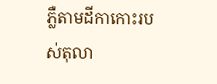ភ្លឺតាមដីកាកោះរបស់តុលា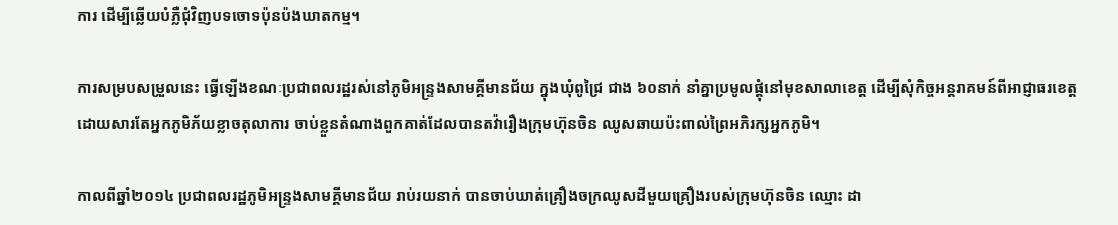ការ ដើម្បីឆ្លើយបំភ្លឺជុំវិញបទចោទប៉ុនប៉ងឃាតកម្ម។

ការសម្របសម្រួលនេះ ធ្វើឡើងខណៈប្រជាពលរដ្ឋរស់នៅភូមិអន្ទ្រងសាមគ្គីមានជ័យ ក្នុងឃុំពូជ្រៃ ជាង ៦០នាក់ នាំគ្នាប្រមូលផ្តុំនៅមុខសាលាខេត្ត ដើម្បីសុំកិច្ចអន្តរាគមន៍ពីអាជ្ញាធរខេត្ត ដោយសារតែអ្នកភូមិភ័យខ្លាចតុលាការ ចាប់ខ្លួនតំណាងពួកគាត់ដែលបានតវ៉ារឿងក្រុមហ៊ុនចិន ឈូសឆាយប៉ះពាល់ព្រៃអភិរក្សអ្នកភូមិ។

កាលពីឆ្នាំ២០១៤ ប្រជាពលរដ្ឋភូមិអន្ទ្រងសាមគ្គីមានជ័យ រាប់រយនាក់ បានចាប់ឃាត់គ្រឿងចក្រឈូសដីមួយគ្រឿងរបស់ក្រុមហ៊ុនចិន ឈ្មោះ ដា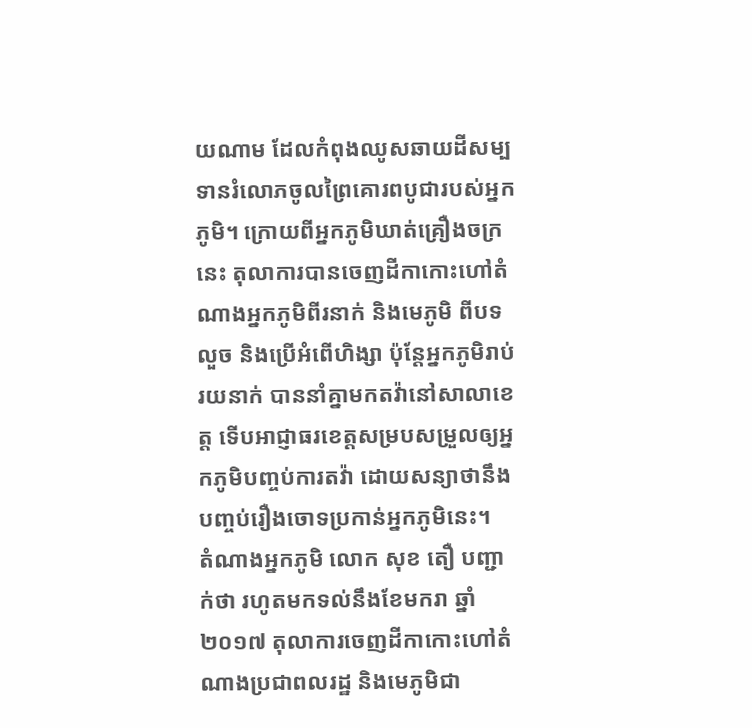យណាម ដែលកំពុងឈូសឆាយដីសម្បទានរំលោភចូលព្រៃគោរពបូជារបស់អ្នកភូមិ។ ក្រោយពីអ្នកភូមិឃាត់គ្រឿងចក្រនេះ តុលាការបានចេញដីកាកោះហៅតំណាងអ្នកភូមិពីរនាក់ និងមេភូមិ ពីបទលួច និងប្រើអំពើហិង្សា ប៉ុន្តែអ្នកភូមិរាប់រយនាក់ បាននាំគ្នាមកតវ៉ានៅសាលាខេត្ត ទើបអាជ្ញាធរខេត្តសម្របសម្រួលឲ្យអ្នកភូមិបញ្ចប់ការតវ៉ា ដោយសន្យាថានឹងបញ្ចប់រឿងចោទប្រកាន់អ្នកភូមិនេះ។
តំណាងអ្នកភូមិ លោក សុខ តឿ បញ្ជាក់ថា រហូតមកទល់នឹងខែមករា ឆ្នាំ២០១៧ តុលាការចេញដីកាកោះហៅតំណាងប្រជាពលរដ្ឋ និងមេភូមិជា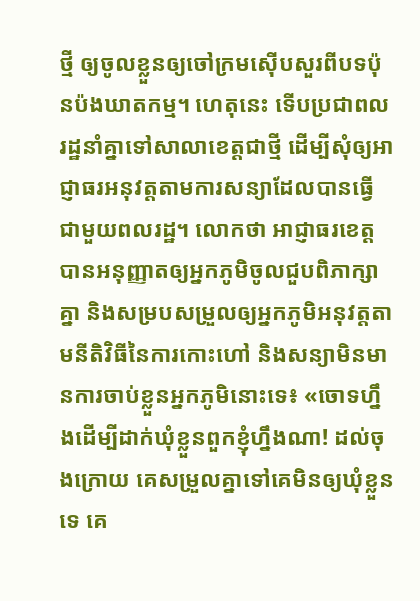ថ្មី ឲ្យចូលខ្លួនឲ្យចៅក្រមស៊ើបសួរពីបទប៉ុនប៉ងឃាតកម្ម។ ហេតុនេះ ទើបប្រជាពលរដ្ឋនាំគ្នាទៅសាលាខេត្តជាថ្មី ដើម្បីសុំឲ្យអាជ្ញាធរអនុវត្តតាមការសន្យាដែលបានធ្វើជាមួយពលរដ្ឋ។ លោកថា អាជ្ញាធរខេត្តបានអនុញ្ញាតឲ្យអ្នកភូមិចូលជួបពិភាក្សាគ្នា និងសម្របសម្រួលឲ្យអ្នកភូមិអនុវត្តតាមនីតិវិធីនៃការកោះហៅ និងសន្យាមិនមានការចាប់ខ្លួនអ្នកភូមិនោះទេ៖ «ចោទហ្នឹងដើម្បីដាក់ឃុំខ្លួនពួកខ្ញុំហ្នឹងណា! ដល់ចុងក្រោយ គេសម្រួលគ្នាទៅគេមិនឲ្យឃុំខ្លួនទេ គេ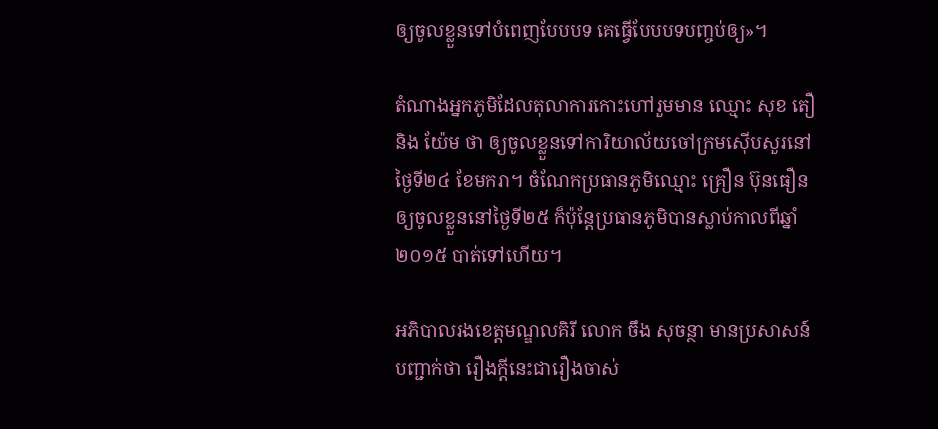ឲ្យចូលខ្លួនទៅបំពេញបែបបទ គេធ្វើបែបបទបញ្ចប់ឲ្យ»។

តំណាងអ្នកភូមិដែលតុលាការកោះហៅរួមមាន ឈ្មោះ សុខ តឿ និង យ៉ែម ថា ឲ្យចូលខ្លួនទៅការិយាល័យចៅក្រមស៊ើបសួរនៅថ្ងៃទី២៤ ខែមករា។ ចំណែកប្រធានភូមិឈ្មោះ គ្រឿន ប៊ុនធឿន ឲ្យចូលខ្លួននៅថ្ងៃទី២៥ ក៏ប៉ុន្តែប្រធានភូមិបានស្លាប់កាលពីឆ្នាំ២០១៥ បាត់ទៅហើយ។

អភិបាលរងខេត្តមណ្ឌលគិរី លោក ចឹង សុចន្ថា មានប្រសាសន៍បញ្ជាក់ថា រឿងក្តីនេះជារឿងចាស់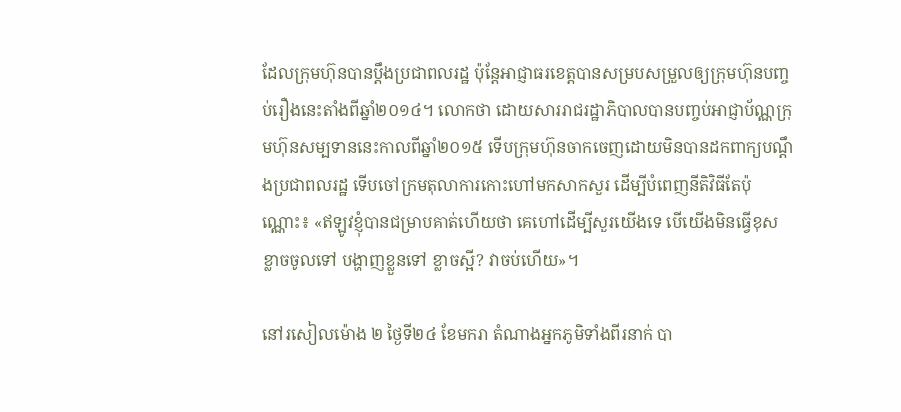ដែលក្រុមហ៊ុនបានប្ដឹងប្រជាពលរដ្ឋ ប៉ុន្តែអាជ្ញាធរខេត្តបានសម្របសម្រួលឲ្យក្រុមហ៊ុនបញ្ចប់រឿងនេះតាំងពីឆ្នាំ២០១៤។ លោកថា ដោយសាររាជរដ្ឋាភិបាលបានបញ្ចប់អាជ្ញាប័ណ្ណក្រុមហ៊ុនសម្បទាននេះកាលពីឆ្នាំ២០១៥ ទើបក្រុមហ៊ុនចាកចេញដោយមិនបានដកពាក្យបណ្ដឹងប្រជាពលរដ្ឋ ទើបចៅក្រមតុលាការកោះហៅមកសាកសួរ ដើម្បីបំពេញនីតិវិធីតែប៉ុណ្ណោះ៖ «ឥឡូវខ្ញុំបានជម្រាបគាត់ហើយថា គេហៅដើម្បីសួរយើងទេ បើយើងមិនធ្វើខុស ខ្លាចចូលទៅ បង្ហាញខ្លួនទៅ ខ្លាចស្អី? វាចប់ហើយ»។

នៅរសៀលម៉ោង ២ ថ្ងៃទី២៤ ខែមករា តំណាងអ្នកភូមិទាំងពីរនាក់ បា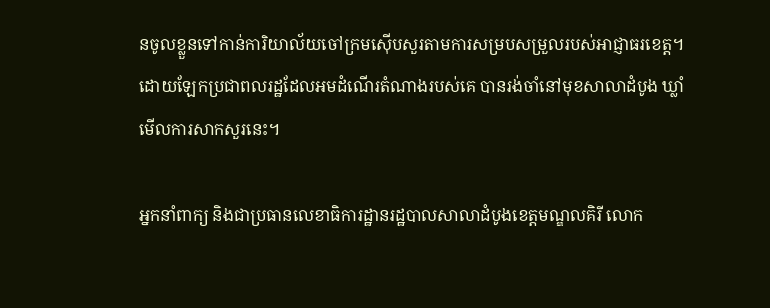នចូលខ្លួនទៅកាន់ការិយាល័យចៅក្រមស៊ើបសួរតាមការសម្របសម្រួលរបស់អាជ្ញាធរខេត្ត។ ដោយឡែកប្រជាពលរដ្ឋដែលអមដំណើរតំណាងរបស់គេ បានរង់ចាំនៅមុខសាលាដំបូង ឃ្លាំមើលការសាកសួរនេះ។

អ្នកនាំពាក្យ និងជាប្រធានលេខាធិការដ្ឋានរដ្ឋបាលសាលាដំបូងខេត្តមណ្ឌលគិរី លោក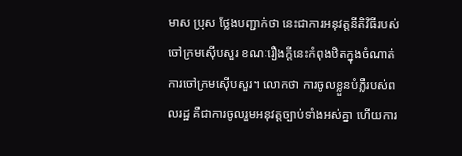មាស ប្រុស ថ្លែងបញ្ជាក់ថា នេះជាការអនុវត្តនីតិវិធីរបស់ចៅក្រមស៊ើបសួរ ខណៈរឿងក្តីនេះកំពុងឋិតក្នុងចំណាត់ការចៅក្រមស៊ើបសួរ។ លោកថា ការចូលខ្លួនបំភ្លឺរបស់ពលរដ្ឋ គឺជាការចូលរួមអនុវត្តច្បាប់ទាំងអស់គ្នា ហើយការ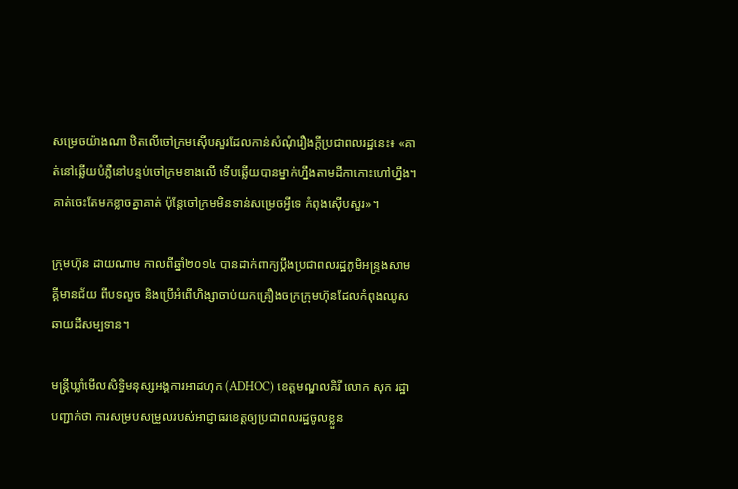សម្រេចយ៉ាងណា ឋិតលើចៅក្រមស៊ើបសួរដែលកាន់សំណុំរឿងក្តីប្រជាពលរដ្ឋនេះ៖ «គាត់នៅឆ្លើយបំភ្លឺនៅបន្ទប់ចៅក្រមខាងលើ ទើបឆ្លើយបានម្នាក់ហ្នឹងតាមដីកាកោះហៅហ្នឹង។ គាត់ចេះតែមកខ្លាចគ្នាគាត់ ប៉ុន្តែចៅក្រមមិនទាន់សម្រេចអ្វីទេ កំពុងស៊ើបសួរ»។

ក្រុមហ៊ុន ដាយណាម កាលពីឆ្នាំ២០១៤ បានដាក់ពាក្យប្ដឹងប្រជាពលរដ្ឋភូមិអន្ទ្រងសាមគ្គីមានជ័យ ពីបទលួច និងប្រើអំពើហិង្សាចាប់យកគ្រឿងចក្រក្រុមហ៊ុនដែលកំពុងឈូសឆាយដីសម្បទាន។

មន្ត្រីឃ្លាំមើលសិទ្ធិមនុស្សអង្គការអាដហុក (ADHOC) ខេត្តមណ្ឌលគិរី លោក សុក រដ្ឋា បញ្ជាក់ថា ការសម្របសម្រួលរបស់អាជ្ញាធរខេត្តឲ្យប្រជាពលរដ្ឋចូលខ្លួន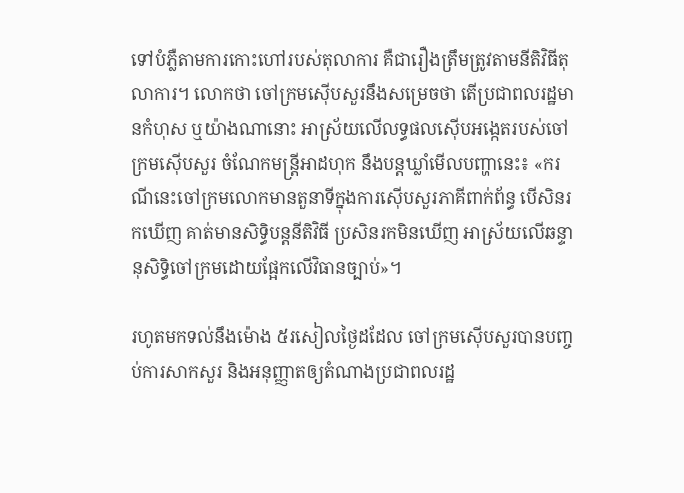ទៅបំភ្លឺតាមការកោះហៅរបស់តុលាការ គឺជារឿងត្រឹមត្រូវតាមនីតិវិធីតុលាការ។ លោកថា ចៅក្រមស៊ើបសួរនឹងសម្រេចថា តើប្រជាពលរដ្ឋមានកំហុស ឬយ៉ាងណានោះ អាស្រ័យលើលទ្ធផលស៊ើបអង្កេតរបស់ចៅក្រមស៊ើបសួរ ចំណែកមន្ត្រីអាដហុក នឹងបន្តឃ្លាំមើលបញ្ហានេះ៖ «ករណីនេះចៅក្រមលោកមានតួនាទីក្នុងការស៊ើបសួរភាគីពាក់ព័ន្ធ បើសិនរកឃើញ គាត់មានសិទ្ធិបន្តនីតិវិធី ប្រសិនរកមិនឃើញ អាស្រ័យលើឆន្ទានុសិទ្ធិចៅក្រមដោយផ្អែកលើវិធានច្បាប់»។

រហូតមកទល់នឹងម៉ោង ៥រសៀលថ្ងៃដដែល ចៅក្រមស៊ើបសួរបានបញ្ចប់ការសាកសួរ និងអនុញ្ញាតឲ្យតំណាងប្រជាពលរដ្ឋ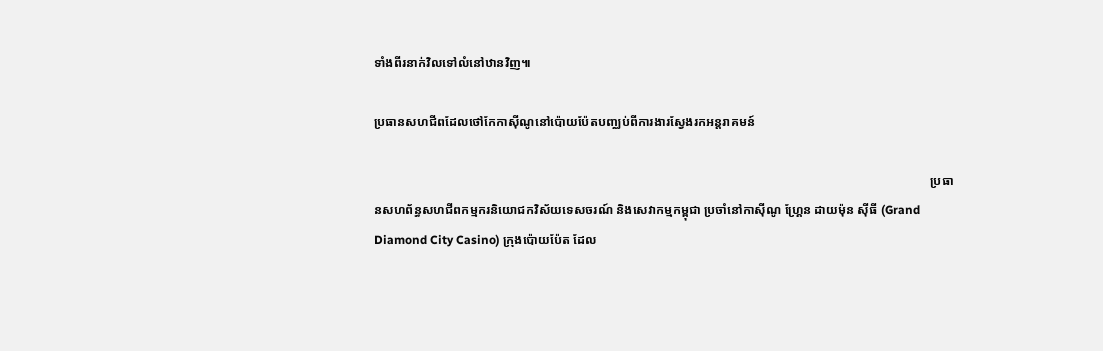ទាំងពីរនាក់វិលទៅលំនៅឋានវិញ៕

ប្រធានសហជីពដែលថៅកែកាស៊ីណូនៅប៉ោយប៉ែតបញ្ឈប់ពីការងារស្វែងរកអន្តរាគមន៍

                                                                                                                                                                                  ប្រធានសហព័ន្ធសហជីពកម្មករនិយោជកវិស័យទេសចរណ៍ និងសេវាកម្មកម្ពុជា ប្រចាំនៅកាស៊ីណូ ហ្គ្រែន ដាយម៉ុន ស៊ីធី (Grand Diamond City Casino) ក្រុងប៉ោយប៉ែត ដែល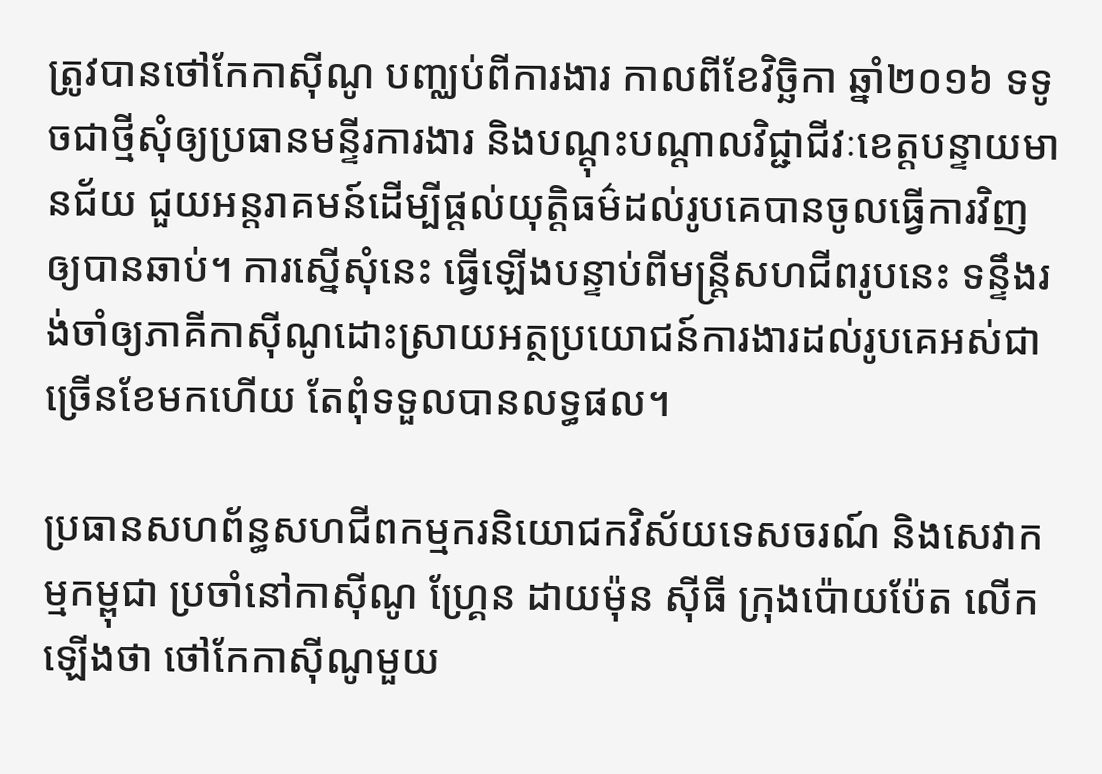ត្រូវបានថៅកែកាស៊ីណូ បញ្ឈប់ពីការងារ កាលពីខែវិច្ឆិកា ឆ្នាំ២០១៦ ទទូចជាថ្មីសុំឲ្យប្រធានមន្ទីរការងារ និងបណ្ដុះបណ្ដាលវិជ្ជាជីវៈខេត្តបន្ទាយមានជ័យ ជួយអន្តរាគមន៍ដើម្បីផ្ដល់យុត្តិធម៌ដល់រូបគេបានចូលធ្វើការវិញឲ្យបានឆាប់។ ការស្នើសុំនេះ ធ្វើឡើងបន្ទាប់ពីមន្ត្រីសហជីពរូបនេះ ទន្ទឹងរង់ចាំឲ្យភាគីកាស៊ីណូដោះស្រាយអត្ថប្រយោជន៍ការងារដល់រូបគេអស់ជាច្រើនខែមកហើយ តែពុំទទួលបានលទ្ធផល។

ប្រធានសហព័ន្ធសហជីពកម្មករនិយោជកវិស័យទេសចរណ៍ និងសេវាកម្មកម្ពុជា ប្រចាំនៅកាស៊ីណូ ហ្គ្រែន ដាយម៉ុន ស៊ីធី ក្រុងប៉ោយប៉ែត លើកឡើងថា ថៅកែកាស៊ីណូមួយ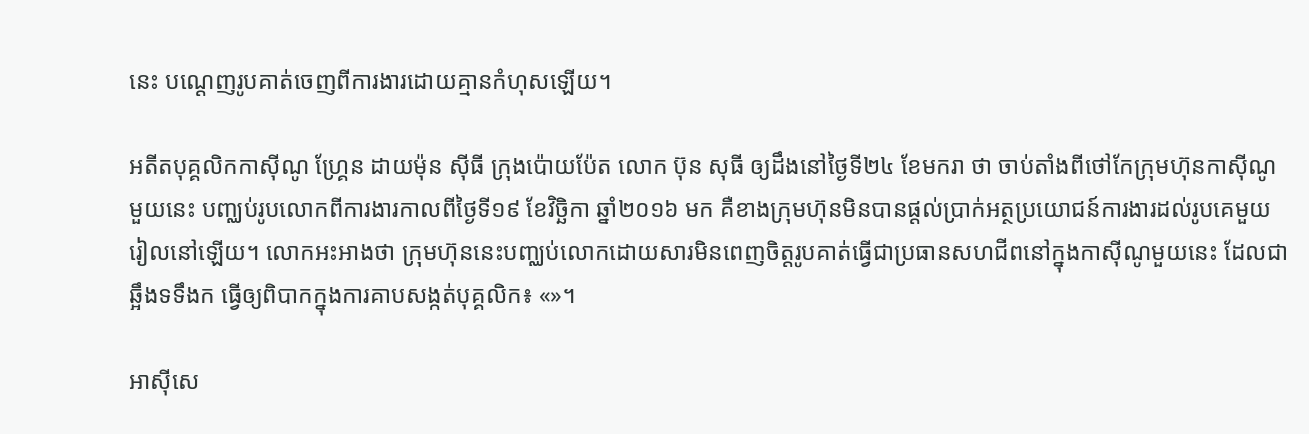នេះ បណ្ដេញរូបគាត់ចេញពីការងារដោយគ្មានកំហុសឡើយ។

អតីតបុគ្គលិកកាស៊ីណូ ហ្គ្រែន ដាយម៉ុន ស៊ីធី ក្រុងប៉ោយប៉ែត លោក ប៊ុន សុធី ឲ្យដឹងនៅថ្ងៃទី២៤ ខែមករា ថា ចាប់តាំងពីថៅកែក្រុមហ៊ុនកាស៊ីណូមួយនេះ បញ្ឈប់រូបលោកពីការងារកាលពីថ្ងៃទី១៩ ខែវិច្ឆិកា ឆ្នាំ២០១៦ មក គឺខាងក្រុមហ៊ុនមិនបានផ្ដល់ប្រាក់អត្ថប្រយោជន៍ការងារដល់រូបគេមួយរៀលនៅឡើយ។ លោកអះអាងថា ក្រុមហ៊ុននេះបញ្ឈប់លោកដោយសារមិនពេញចិត្តរូបគាត់ធ្វើជាប្រធានសហជីពនៅក្នុងកាស៊ីណូមួយនេះ ដែលជាឆ្អឹងទទឹងក ធ្វើឲ្យពិបាកក្នុងការគាបសង្កត់បុគ្គលិក៖ «»។

អាស៊ីសេ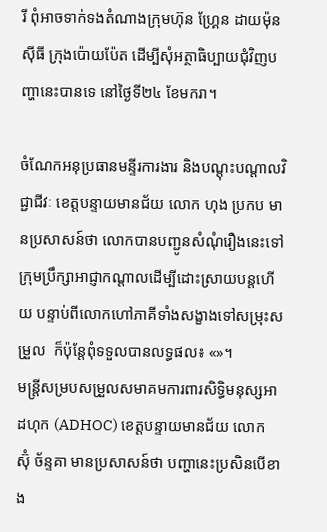រី ពុំអាចទាក់ទងតំណាងក្រុមហ៊ុន ហ្គ្រែន ដាយម៉ុន ស៊ីធី ក្រុងប៉ោយប៉ែត ដើម្បីសុំអត្ថាធិប្បាយជុំវិញបញ្ហានេះបានទេ នៅថ្ងៃទី២៤ ខែមករា។

ចំណែកអនុប្រធានមន្ទីរការងារ និងបណ្ដុះបណ្ដាលវិជ្ជាជីវៈ ខេត្តបន្ទាយមានជ័យ លោក ហុង ប្រកប មានប្រសាសន៍ថា លោកបានបញ្ជូនសំណុំរឿងនេះទៅក្រុមប្រឹក្សាអាជ្ញាកណ្ដាលដើម្បីដោះស្រាយបន្តហើយ បន្ទាប់ពីលោកហៅភាគីទាំងសង្ខាងទៅសម្រុះសម្រួល  ក៏ប៉ុន្តែពុំទទួលបានលទ្ធផល៖ «»។
មន្ត្រីសម្របសម្រួលសមាគមការពារសិទ្ធិមនុស្សអាដហុក (ADHOC) ខេត្តបន្ទាយមានជ័យ លោក ស៊ុំ ច័ន្ទគា មានប្រសាសន៍ថា បញ្ហានេះប្រសិនបើខាង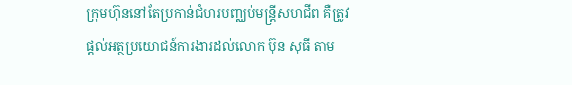ក្រុមហ៊ុននៅតែប្រកាន់ជំហរបញ្ឈប់មន្ត្រីសហជីព គឺត្រូវផ្ដល់អត្ថប្រយោជន៍ការងារដល់លោក ប៊ុន សុធី តាម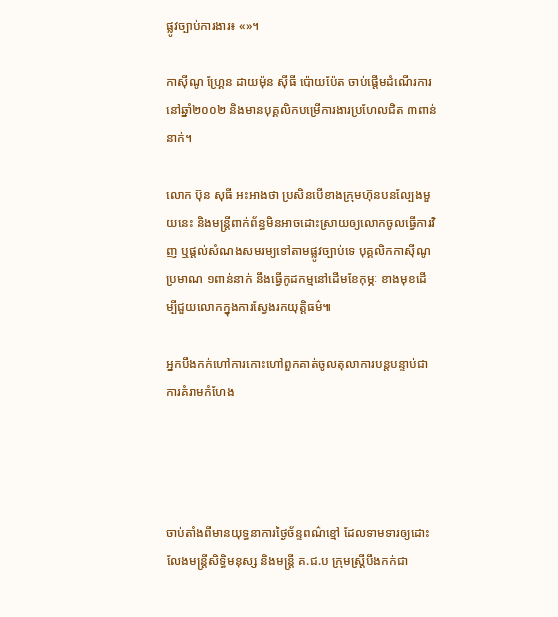ផ្លូវច្បាប់ការងារ៖ «»។

កាស៊ីណូ ហ្គ្រែន ដាយម៉ុន ស៊ីធី ប៉ោយប៉ែត ចាប់ផ្ដើមដំណើរការនៅឆ្នាំ២០០២ និងមានបុគ្គលិកបម្រើការងារប្រហែលជិត ៣ពាន់នាក់។

លោក ប៊ុន សុធី អះអាងថា ប្រសិនបើខាងក្រុមហ៊ុនបនល្បែងមួយនេះ និងមន្ត្រីពាក់ព័ន្ធមិនអាចដោះស្រាយឲ្យលោកចូលធ្វើការវិញ ឬផ្ដល់សំណងសមរម្យទៅតាមផ្លូវច្បាប់ទេ បុគ្គលិកកាស៊ីណូប្រមាណ ១ពាន់នាក់ នឹងធ្វើកូដកម្មនៅដើមខែកុម្ភៈ ខាងមុខដើម្បីជួយលោកក្នុងការស្វែងរកយុត្តិធម៌៕

អ្នកបឹងកក់ហៅការកោះហៅពួកគាត់ចូលតុលាការបន្តបន្ទាប់ជាការគំរាមកំហែង




ចាប់តាំងពីមានយុទ្ធនាការថ្ងៃច័ន្ទពណ៌ខ្មៅ ដែលទាមទារឲ្យដោះលែងមន្ត្រីសិទ្ធិមនុស្ស និងមន្ត្រី គ.ជ.ប ក្រុមស្ត្រីបឹងកក់ជា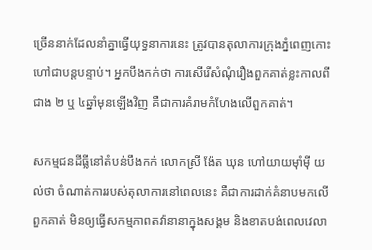ច្រើននាក់ដែលនាំគ្នាធ្វើយុទ្ធនាការនេះ ត្រូវបានតុលាការក្រុងភ្នំពេញកោះហៅជាបន្តបន្ទាប់។ អ្នកបឹងកក់ថា ការសើរើសំណុំរឿងពួកគាត់ខ្លះកាលពីជាង ២ ឬ ៤ឆ្នាំមុនឡើងវិញ គឺជាការគំរាមកំហែងលើពួកគាត់។

សកម្មជនដីធ្លីនៅតំបន់បឹងកក់ លោកស្រី ង៉ែត ឃុន ហៅយាយម៉ាំម៉ី យល់ថា ចំណាត់ការរបស់តុលាការនៅពេលនេះ គឺជាការដាក់គំនាបមកលើពួកគាត់ មិនឲ្យធ្វើសកម្មភាពតវ៉ានានាក្នុងសង្គម និងខាតបង់ពេលវេលា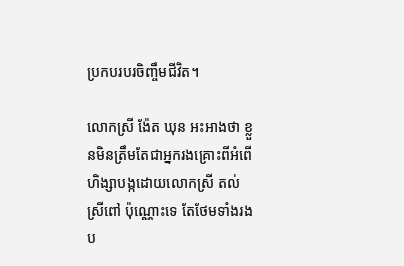ប្រកបរបរចិញ្ចឹមជីវិត។

លោកស្រី ង៉ែត ឃុន អះអាងថា ខ្លួនមិនត្រឹមតែជាអ្នករងគ្រោះពីអំពើហិង្សាបង្កដោយលោកស្រី តល់ ស្រីពៅ ប៉ុណ្ណោះទេ តែថែមទាំងរងប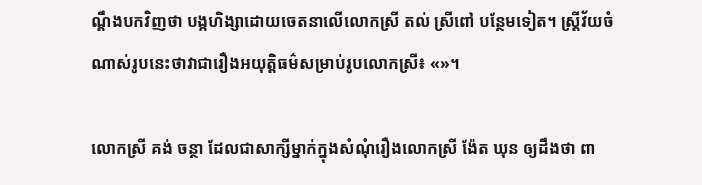ណ្ដឹងបកវិញថា បង្កហិង្សាដោយចេតនាលើលោកស្រី តល់ ស្រីពៅ បន្ថែមទៀត។ ស្ត្រីវ័យចំណាស់រូបនេះថាវាជារឿងអយុត្តិធម៌សម្រាប់រូបលោកស្រី៖ «»។

លោកស្រី គង់ ចន្ថា ដែលជាសាក្សីម្នាក់ក្នុងសំណុំរឿងលោកស្រី ង៉ែត ឃុន ឲ្យដឹងថា ពា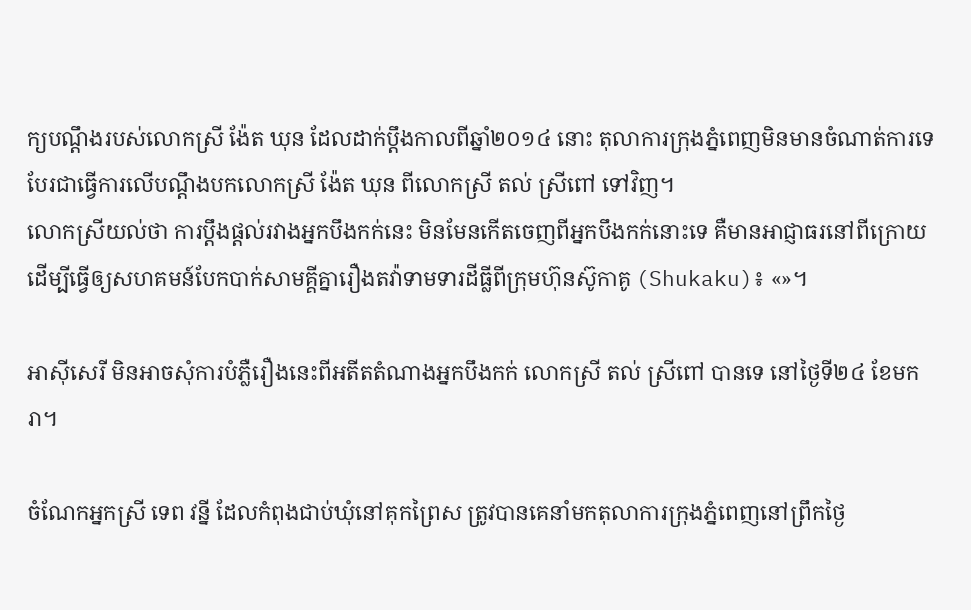ក្យបណ្ដឹងរបស់លោកស្រី ង៉ែត ឃុន ដែលដាក់ប្ដឹងកាលពីឆ្នាំ២០១៤ នោះ តុលាការក្រុងភ្នំពេញមិនមានចំណាត់ការទេ បែរជាធ្វើការលើបណ្ដឹងបកលោកស្រី ង៉ែត ឃុន ពីលោកស្រី តល់ ស្រីពៅ ទៅវិញ។
លោកស្រីយល់ថា ការប្ដឹងផ្ដល់រវាងអ្នកបឹងកក់នេះ មិនមែនកើតចេញពីអ្នកបឹងកក់នោះទេ គឺមានអាជ្ញាធរនៅពីក្រោយ ដើម្បីធ្វើឲ្យសហគមន៍បែកបាក់សាមគ្គីគ្នារឿងតវ៉ាទាមទារដីធ្លីពីក្រុមហ៊ុនស៊ូកាគូ (Shukaku)៖ «»។

អាស៊ីសេរី មិនអាចសុំការបំភ្លឺរឿងនេះពីអតីតតំណាងអ្នកបឹងកក់ លោកស្រី តល់ ស្រីពៅ បានទេ នៅថ្ងៃទី២៤ ខែមករា។

ចំណែកអ្នកស្រី ទេព វន្នី ដែលកំពុងជាប់ឃុំនៅគុកព្រៃស ត្រូវបានគេនាំមកតុលាការក្រុងភ្នំពេញនៅព្រឹកថ្ងៃ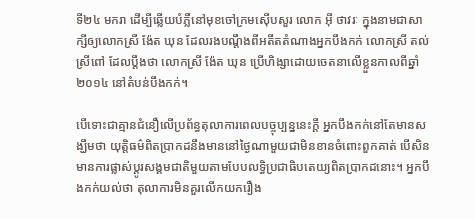ទី២៤ មករា ដើម្បីឆ្លើយបំភ្លឺនៅមុខចៅក្រមស៊ើបសួរ លោក អ៊ី ថាវរៈ ក្នុងនាមជាសាក្សីឲ្យលោកស្រី ង៉ែត ឃុន ដែលរងបណ្ដឹងពីអតីតតំណាងអ្នកបឹងកក់ លោកស្រី តល់ ស្រីពៅ ដែលប្ដឹងថា លោកស្រី ង៉ែត ឃុន ប្រើហិង្សាដោយចេតនាលើខ្លួនកាលពីឆ្នាំ២០១៤ នៅតំបន់បឹងកក់។

បើទោះជាគ្មានជំនឿលើប្រព័ន្ធតុលាការពេលបច្ចុប្បន្ននេះក្ដី អ្នកបឹងកក់នៅតែមានសង្ឃឹមថា យុត្តិធម៌ពិតប្រាកដនឹងមាននៅថ្ងៃណាមួយជាមិនខានចំពោះពួកគាត់ បើសិនមានការផ្លាស់ប្ដូរសង្គមជាតិមួយតាមបែបលទ្ធិប្រជាធិបតេយ្យពិតប្រាកដនោះ។ អ្នកបឹងកក់យល់ថា តុលាការមិនគួរលើកយករឿង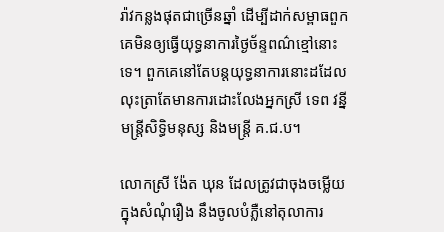រ៉ាវកន្លងផុតជាច្រើនឆ្នាំ ដើម្បីដាក់សម្ពាធពួកគេមិនឲ្យធ្វើយុទ្ធនាការថ្ងៃច័ន្ទពណ៌ខ្មៅនោះទេ។ ពួកគេនៅតែបន្តយុទ្ធនាការនោះដដែល លុះត្រាតែមានការដោះលែងអ្នកស្រី ទេព វន្នី មន្ត្រីសិទ្ធិមនុស្ស និងមន្ត្រី គ.ជ.ប។

លោកស្រី ង៉ែត ឃុន ដែលត្រូវជាចុងចម្លើយក្នុងសំណុំរឿង នឹងចូលបំភ្លឺនៅតុលាការ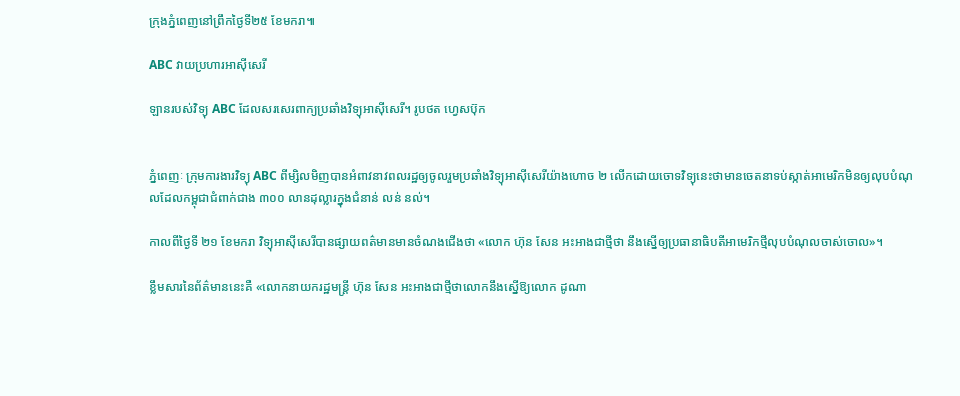ក្រុងភ្នំពេញនៅព្រឹកថ្ងៃទី២៥ ខែមករា៕

ABC វាយប្រហារអាស៊ីសេរី

ឡានរបស់វិទ្យុ ABC ដែលសរសេរពាក្យប្រឆាំងវិទ្យុអាស៊ីសេរី។ រូបថត ហ្វេសប៊ុក


ភ្នំពេញៈ ក្រុមការងារវិទ្យុ ABC ពីម្សិលមិញបានអំពាវនាវពលរដ្ឋឲ្យចូលរួមប្រឆាំងវិទ្យុអាស៊ីសេរីយ៉ាងហោច ២ លើកដោយចោទវិទ្យុនេះថាមានចេតនាទប់ស្កាត់អាមេរិកមិនឲ្យលុបបំណុលដែលកម្ពុជាជំពាក់ជាង ៣០០ លានដុល្លារក្នុងជំនាន់ លន់ នល់។

កាលពីថ្ងៃទី ២១ ខែមករា វិទ្យុអាស៊ីសេរីបានផ្សាយពត៌មានមានចំណងជើងថា «លោក ហ៊ុន សែន អះអាងជាថ្មីថា នឹងស្នើឲ្យប្រធានាធិបតីអាមេរិកថ្មីលុបបំណុលចាស់ចោល»។

ខ្លឹមសារនៃព័ត៌មាននេះគឺ «លោកនាយករដ្ឋមន្ត្រី ហ៊ុន សែន អះអាងជាថ្មីថាលោកនឹងស្នើឱ្យលោក ដូណា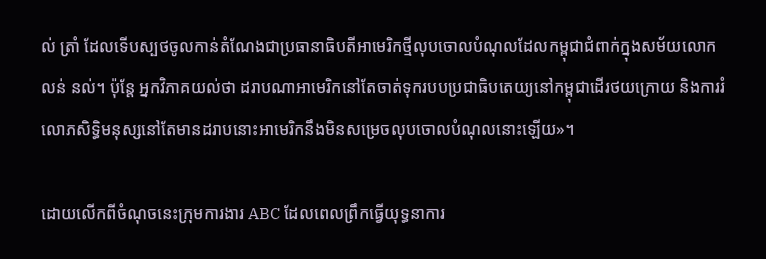ល់ ត្រាំ ដែលទើបស្បថចូលកាន់តំណែងជាប្រធានាធិបតីអាមេរិកថ្មីលុបចោលបំណុលដែលកម្ពុជាជំពាក់ក្នុងសម័យលោក លន់ នល់។ ប៉ុន្តែ អ្នកវិភាគយល់ថា ដរាបណាអាមេរិកនៅតែចាត់ទុករបបប្រជាធិបតេយ្យនៅកម្ពុជាដើរថយក្រោយ និងការរំលោភសិទ្ធិមនុស្សនៅតែមានដរាបនោះអាមេរិកនឹងមិនសម្រេចលុបចោលបំណុលនោះឡើយ»។

ដោយលើកពីចំណុចនេះក្រុមការងារ ABC ដែលពេលព្រឹកធ្វើយុទ្ធនាការ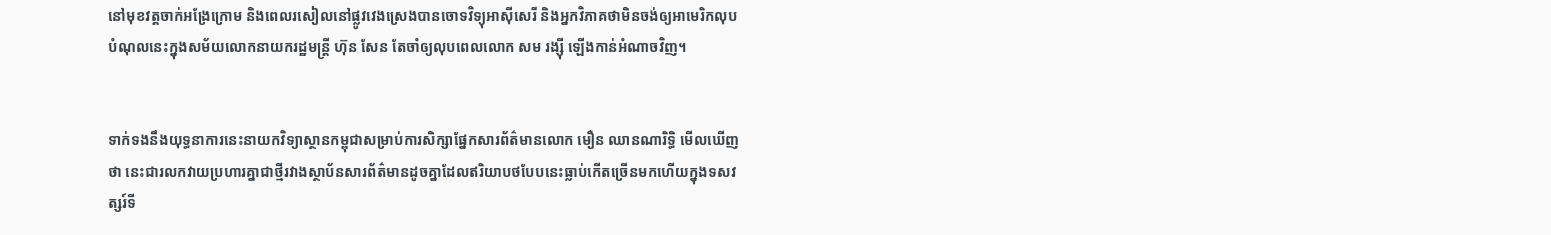នៅមុខវត្តចាក់អង្រែក្រោម និងពេលរសៀលនៅផ្លូវវេងស្រេងបានចោទវិទ្យុអាស៊ីសេរី និងអ្នកវិភាគថាមិនចង់ឲ្យអាមេរិកលុបបំណុលនេះក្នុងសម័យលោកនាយករដ្ឋមន្ត្រី ហ៊ុន សែន តែចាំឲ្យលុបពេលលោក សម រង្ស៊ី ឡើងកាន់អំណាចវិញ។


ទាក់ទងនឹងយុទ្ធនាការនេះនាយកវិទ្យាស្ថានកម្ពុជាសម្រាប់ការសិក្សាផ្នែកសារព័ត៌មានលោក មឿន ឈានណារិទ្ធិ មើលឃើញថា នេះជារលកវាយប្រហារគ្នាជាថ្មីរវាងស្ថាប័នសារព័ត៌មានដូចគ្នាដែលឥរិយាបថបែបនេះធ្លាប់កើតច្រើនមកហើយក្នុងទសវត្សរ៍ទី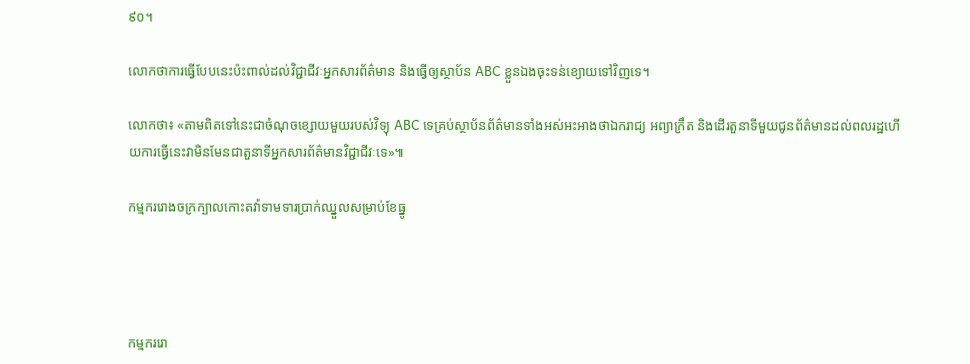៩០។

លោកថាការធ្វើបែបនេះប៉ះពាល់ដល់វិជ្ជាជីវៈអ្នកសារព័ត៌មាន និងធ្វើឲ្យស្ថាប័ន ABC ខ្លួនឯងចុះទន់ខ្យោយទៅវិញទេ។

លោកថា៖ «តាមពិតទៅនេះជាចំណុចខ្សោយមួយរបស់វិទ្យុ ABC ទេគ្រប់ស្ថាប័នព័ត៌មានទាំងអស់អះអាងថាឯករាជ្យ អព្យាក្រឹត និងដើរតួនាទីមួយជូនព័ត៌មានដល់ពលរដ្ឋហើយការធ្វើនេះវាមិនមែនជាតួនាទីអ្នកសារព័ត៌មានវិជ្ជាជីវៈទេ»៕

កម្មកររោងចក្រក្បាលកោះតវ៉ាទាមទារប្រាក់ឈ្នួលសម្រាប់ខែធ្នូ




កម្មកររោ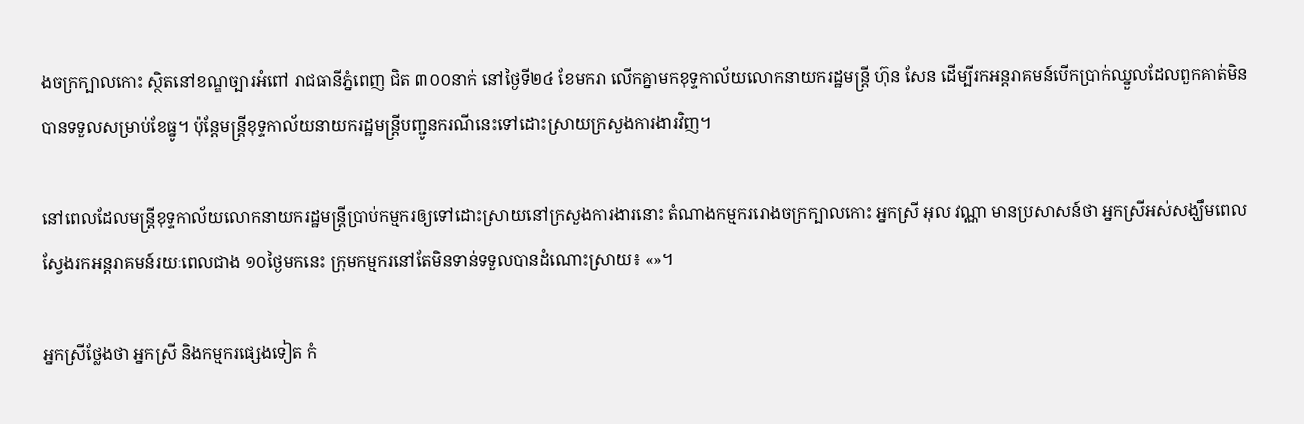ងចក្រក្បាលកោះ ស្ថិតនៅខណ្ឌច្បារអំពៅ រាជធានីភ្នំពេញ ជិត ៣០០នាក់ នៅថ្ងៃទី២៤ ខែមករា លើកគ្នាមកខុទ្ទកាល័យលោកនាយករដ្ឋមន្ត្រី ហ៊ុន សែន ដើម្បីរកអន្តរាគមន៍បើកប្រាក់ឈ្នួលដែលពួកគាត់មិនបានទទួលសម្រាប់ខែធ្នូ។ ប៉ុន្តែមន្ត្រីខុទ្ទកាល័យនាយករដ្ឋមន្ត្រីបញ្ជូនករណីនេះទៅដោះស្រាយក្រសួងការងារវិញ។

នៅពេលដែលមន្ត្រីខុទ្ទកាល័យលោកនាយករដ្ឋមន្ត្រីប្រាប់កម្មករឲ្យទៅដោះស្រាយនៅក្រសួងការងារនោះ តំណាងកម្មកររោងចក្រក្បាលកោះ អ្នកស្រី អុល វណ្ណា មានប្រសាសន៍ថា អ្នកស្រីអស់សង្ឃឹមពេលស្វែងរកអន្តរាគមន៍រយៈពេលជាង ១០ថ្ងៃមកនេះ ក្រុមកម្មករនៅតែមិនទាន់ទទួលបានដំណោះស្រាយ៖ «»។

អ្នកស្រីថ្លែងថា អ្នកស្រី និងកម្មករផ្សេងទៀត កំ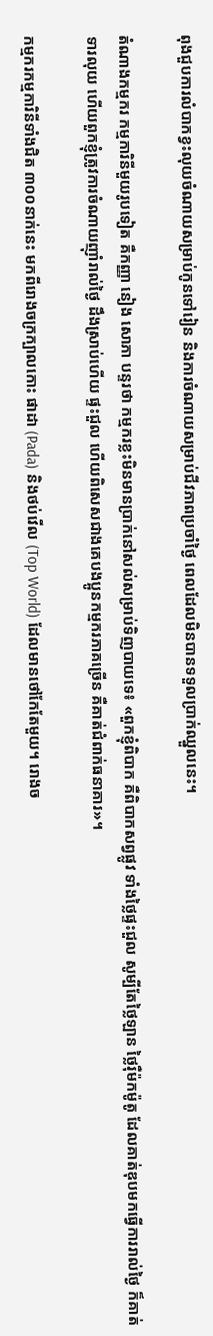ពុងជួបការលំបាកខ្វះលុយចំណាយសម្រាប់កូនទៅរៀន និងការចំណាយសម្រាប់ជីវភាពប្រចាំថ្ងៃ ពេលដែលមិនបានទទួលប្រាក់ឈ្នួលនេះ។

តំណាងកម្មករ កម្មការិនីមួយរូបទៀត គឺកញ្ញា នៀង សោភា បន្ទរថា កម្មករខ្លះមិនមានប្រាក់នៅសល់សម្រាប់ទិញបាយទេ៖ «ពួកខ្ញុំពិបាក គឺពិបាកសព្វផ្លូវ ទាំងថ្លៃផ្ទះជួល សូម្បីតែថ្លៃឡាន ថ្លៃរ៉ឺម៉កម៉ូតូ ដែលគាត់ឌុបមកធ្វើការរាល់ថ្ងៃ ក៏គាត់ទារលុយ ហើយពួកខ្ញុំត្រូវការចំណាយញ៉ាំរាល់ថ្ងៃ ដឹងស្រាប់ហើយ ផ្ទះជួល ហើយពិសេសជាងគេបងប្អូនកម្មករភាគច្រើន គឺគាត់ជំពាក់ធនាគារ»។

កម្មករកម្មការិនីទាំងជិត ៣០០នាក់នេះ មកពីរោងចក្រក្បាលកោះ ផាដា (Pada) និងថប់វើល (Top World) ដែលមានថៅកែតែមួយ។ រោងច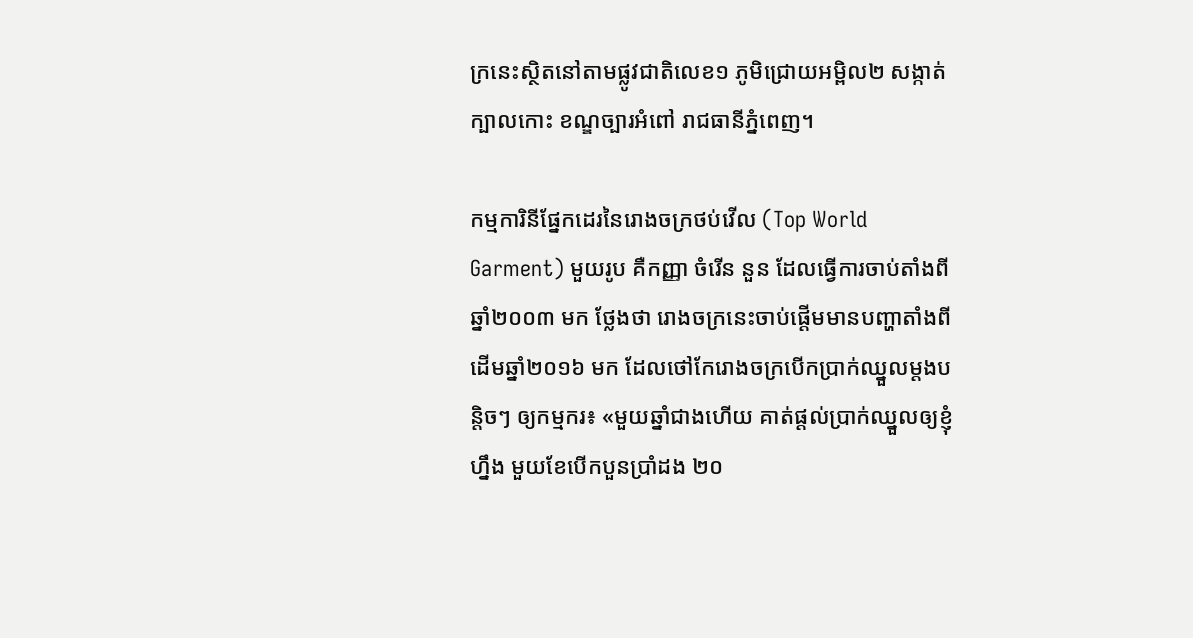ក្រនេះស្ថិតនៅតាមផ្លូវជាតិលេខ១ ភូមិជ្រោយអម្ពិល២ សង្កាត់ក្បាលកោះ ខណ្ឌច្បារអំពៅ រាជធានីភ្នំពេញ។

កម្មការិនីផ្នែកដេរនៃរោងចក្រថប់វើល (Top World Garment) មួយរូប គឺកញ្ញា ចំរើន នួន ដែលធ្វើការចាប់តាំងពីឆ្នាំ២០០៣ មក ថ្លែងថា រោងចក្រនេះចាប់ផ្ដើមមានបញ្ហាតាំងពីដើមឆ្នាំ២០១៦ មក ដែលថៅកែរោងចក្របើកប្រាក់ឈ្នួលម្ដងបន្តិចៗ ឲ្យកម្មករ៖ «មួយឆ្នាំជាងហើយ គាត់ផ្ដល់ប្រាក់ឈ្នួលឲ្យខ្ញុំហ្នឹង មួយខែបើកបួនប្រាំដង ២០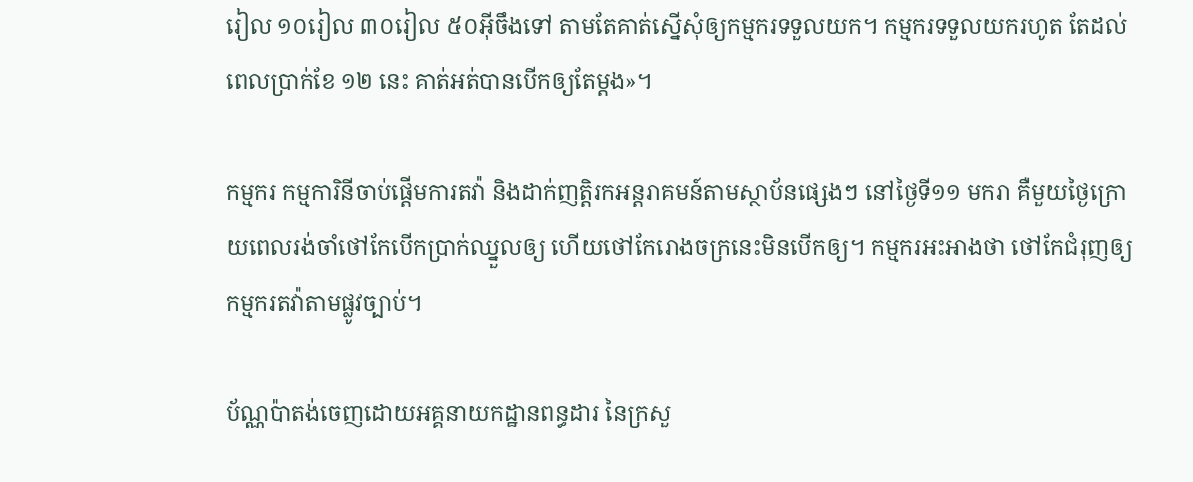រៀល ១០រៀល ៣០រៀល ៥០អ៊ីចឹងទៅ តាមតែគាត់ស្នើសុំឲ្យកម្មករទទួលយក។ កម្មករទទួលយករហូត តែដល់ពេលប្រាក់ខែ ១២ នេះ គាត់អត់បានបើកឲ្យតែម្ដង»។

កម្មករ កម្មការិនីចាប់ផ្ដើមការតវ៉ា និងដាក់ញត្តិរកអន្តរាគមន៍តាមស្ថាប័នផ្សេងៗ នៅថ្ងៃទី១១ មករា គឺមួយថ្ងៃក្រោយពេលរង់ចាំថៅកែបើកប្រាក់ឈ្នួលឲ្យ ហើយថៅកែរោងចក្រនេះមិនបើកឲ្យ។ កម្មករអះអាងថា ថៅកែជំរុញឲ្យកម្មករតវ៉ាតាមផ្លូវច្បាប់។

ប័ណ្ណប៉ាតង់ចេញដោយអគ្គនាយកដ្ឋានពន្ធដារ នៃក្រសួ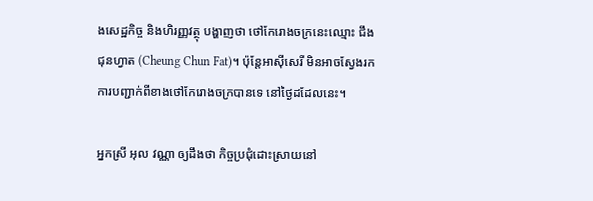ងសេដ្ឋកិច្ច និងហិរញ្ញវត្ថុ បង្ហាញថា ថៅកែរោងចក្រនេះឈ្មោះ ជឹង ជុនហ្វាត (Cheung Chun Fat)។ ប៉ុន្តែអាស៊ីសេរី មិនអាចស្វែងរកការបញ្ជាក់ពីខាងថៅកែរោងចក្របានទេ នៅថ្ងៃដដែលនេះ។

អ្នកស្រី អុល វណ្ណា ឲ្យដឹងថា កិច្ចប្រជុំដោះស្រាយនៅ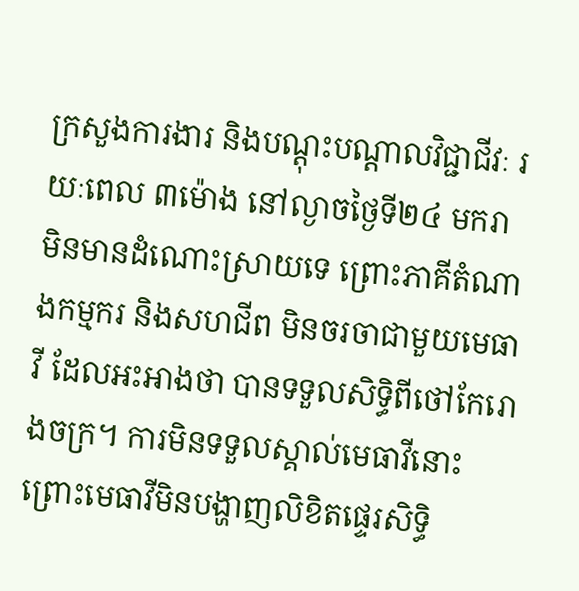ក្រសួងការងារ និងបណ្ដុះបណ្ដាលវិជ្ជាជីវៈ រយៈពេល ៣ម៉ោង នៅល្ងាចថ្ងៃទី២៤ មករា មិនមានដំណោះស្រាយទេ ព្រោះភាគីតំណាងកម្មករ និងសហជីព មិនចរចាជាមួយមេធាវី ដែលអះអាងថា បានទទួលសិទ្ធិពីថៅកែរោងចក្រ។ ការមិនទទួលស្គាល់មេធាវីនោះ ព្រោះមេធាវីមិនបង្ហាញលិខិតផ្ទេរសិទ្ធិ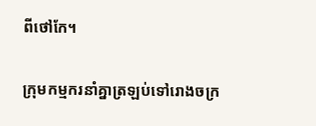ពីថៅកែ។

ក្រុមកម្មករនាំគ្នាត្រឡប់ទៅរោងចក្រ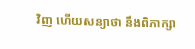វិញ ហើយសន្យាថា នឹងពិភាក្សា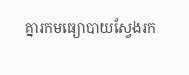គ្នារកមធ្យោបាយស្វែងរក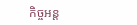កិច្ចអន្ត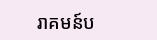រាគមន៍ប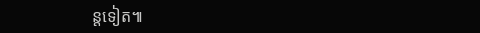ន្តទៀត៕